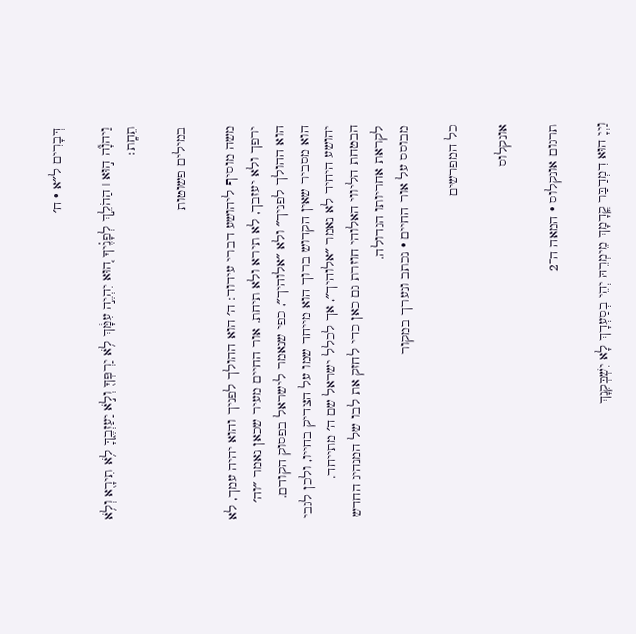דְּבָרִים ל״א · ח׳

וַיהֹוָ֞ה ה֣וּא ׀ הַהֹלֵ֣ךְ לְפָנֶ֗יךָ ה֚וּא יִהְיֶ֣ה עִמָּ֔ךְ לֹ֥א יַרְפְּךָ֖ וְלֹ֣א יַעַזְבֶ֑ךָּ לֹ֥א תִירָ֖א וְלֹ֥א תֵחָֽת׃

במילים פשוטות

משה מוסיף ליהושע דברי עידוד: ה׳ הוא ההולך לפניך והוא יהיה עמך, לא ירפך ולא יעזבך, לא תירא ולא תיחת. אור החיים מעיר שכאן נאמר ״וה׳ הוא ההולך לפניך״ ולא ״אלוהיך״, כפי שנאמר לישראל בפסוק הקודם. הוא מסביר שאין הקדוש ברוך הוא מייחד שמו על הצדיק בחייו, ולכן לגבי יהושע היחיד לא נאמר ״אלוהיך״, אך לכלל ישראל שם ה׳ מתייחד. הבטחת הליווי האלוהי חוזרת גם כאן כדי לחזק את לבו של המנהיג החדש לקראת אחריותו הגדולה.
מבוסס על אור החיים · נכתב ונערך במקור

כל המפרשים

אונקלוס

תרגום אונקלוס · המאה ה־2

וַיְיָ הוּא דִמְדַבַּר קֳדָמָךְ מֵימְרֵהּ יְהֵי בְסַעְדָךְ לָא יִשְׁבְּקִנָךְ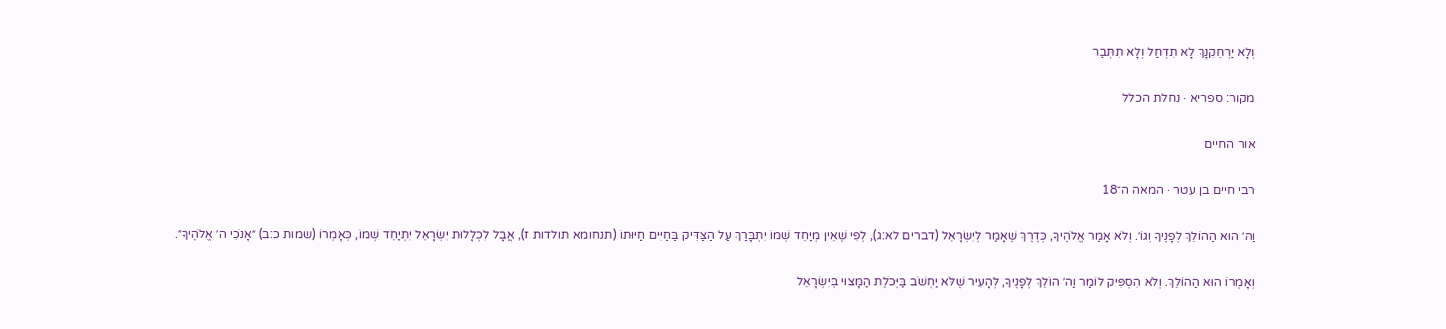וְלָא יַרְחֵקִנָךְ לָא תִדְחַל וְלָא תִתְּבַר

מקור: ספריא · נחלת הכלל

אור החיים

רבי חיים בן עטר · המאה ה־18

וַה׳ הוּא הַהוֹלֵךְ לְפָנֶיךָ וְגוֹ׳. וְלֹא אָמַר אֱלֹהֶיךָ, כְּדֶרֶךְ שֶׁאָמַר לְיִשְׂרָאֵל (דברים לא:ג), לְפִי שֶׁאֵין מְיַחֵד שְׁמוֹ יִתְבָּרַךְ עַל הַצַּדִּיק בַּחַיִּים חַיּוּתוֹ (תנחומא תולדות ז), אֲבָל לִכְלָלוּת יִשְׂרָאֵל יִתְיַחֵד שְׁמוֹ, כְּאָמְרוֹ (שמות כ:ב) ״אָנֹכִי ה׳ אֱלֹהֶיךָ״.

וְאָמְרוֹ הוּא הַהוֹלֵךְ. וְלֹא הִסְפִּיק לוֹמַר וַה׳ הוֹלֵךְ לְפָנֶיךָ, לְהָעִיר שֶׁלֹּא יַחְשֹׁב בַּיְּכֹלֶת הַמָּצוּי בְּיִשְׂרָאֵל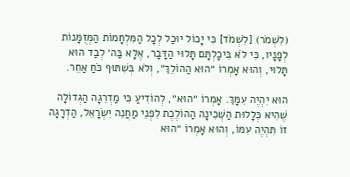(לִשְׁמֹר) [לִשְׁמֹד] כִּי יָכוֹל יוּכַל לְכָל הַמִּלְחָמוֹת הַמְּזֻמָּנוֹת לְפָנָיו, כִּי לֹא בִּיכָלְתָּם תָּלוּי הַדָּבָר, אֶלָּא בַּה׳ לְבַד הוּא תָּלוּי, וְהוּא אָמְרוֹ ״הוּא הַהוֹלֵךְ״, וְלֹא בְּשִׁתּוּף כֹּחַ אַחֵר.

הוּא יִהְיֶה עִמָּךְ. אָמְרוֹ ״הוּא״, לְהוֹדִיעַ כִּי מַדְרֵגָה הַגְּדוֹלָה שֶׁהִיא כְּלָלוּת הַשְּׁכִינָה הַהוֹלֶכֶת לִפְנֵי מַחֲנֵה יִשְׂרָאֵל, הַדְרָגָה זוֹ תִּהְיֶה עִמּוֹ, וְהוּא אָמְרוֹ ״הוּא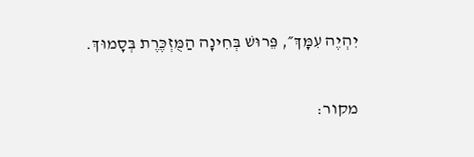יִהְיֶה עִמָּךְ״, פֵּרוּשׁ בְּחִינָה הַמֻּזְכֶּרֶת בְּסָמוּךְ.

מקור: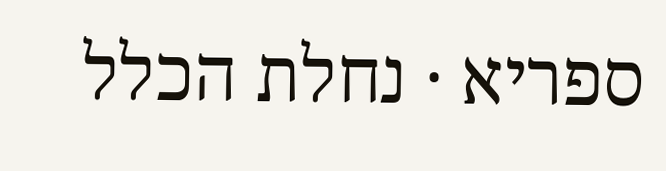ספריא · נחלת הכלל